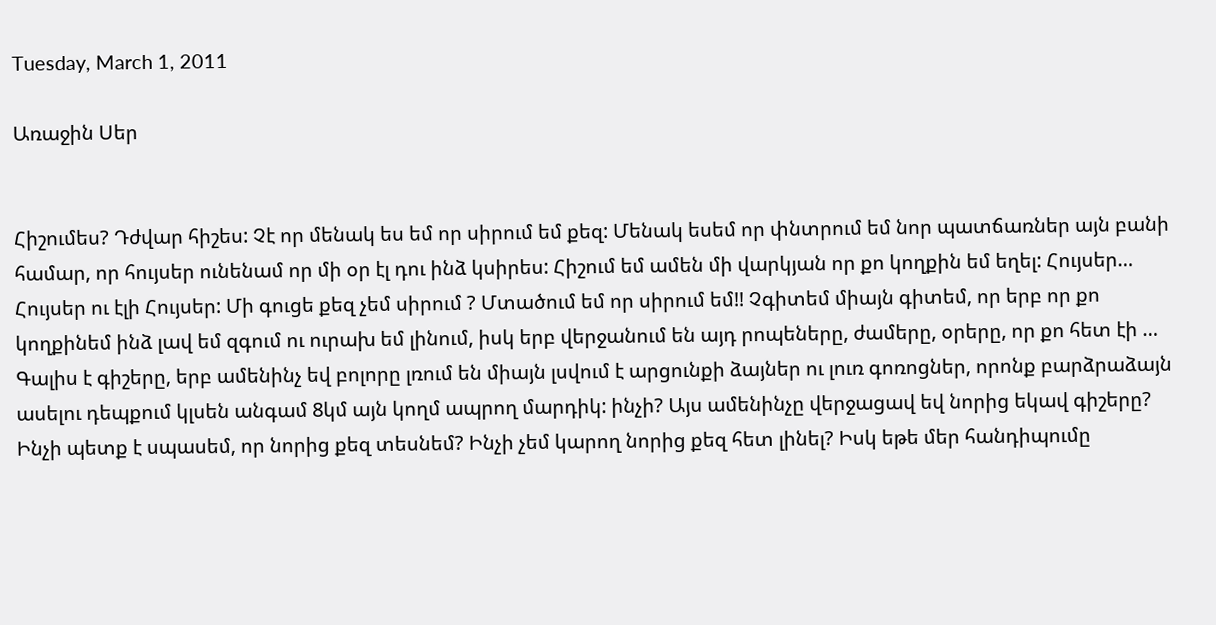Tuesday, March 1, 2011

Առաջին Սեր


Հիշումես? Դժվար հիշես: Չէ որ մենակ ես եմ որ սիրում եմ քեզ: Մենակ եսեմ որ փնտրում եմ նոր պատճառներ այն բանի համար, որ հույսեր ունենամ որ մի օր էլ դու ինձ կսիրես: Հիշում եմ ամեն մի վարկյան որ քո կողքին եմ եղել: Հույսեր… Հույսեր ու էլի Հույսեր: Մի գուցե քեզ չեմ սիրում ? Մտածում եմ որ սիրում եմ!! Չգիտեմ միայն գիտեմ, որ երբ որ քո կողքինեմ ինձ լավ եմ զգում ու ուրախ եմ լինում, իսկ երբ վերջանում են այդ րոպեները, ժամերը, օրերը, որ քո հետ էի …
Գալիս է գիշերը, երբ ամենինչ եվ բոլորը լռում են միայն լսվում է արցունքի ձայներ ու լուռ գոռոցներ, որոնք բարձրաձայն ասելու դեպքում կլսեն անգամ 8կմ այն կողմ ապրող մարդիկ: ինչի? Այս ամենինչը վերջացավ եվ նորից եկավ գիշերը? Ինչի պետք է սպասեմ, որ նորից քեզ տեսնեմ? Ինչի չեմ կարող նորից քեզ հետ լինել? Իսկ եթե մեր հանդիպումը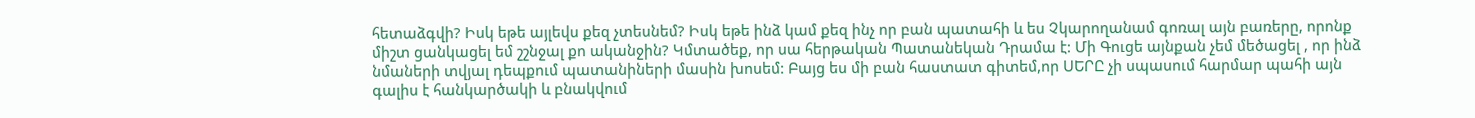հետաձգվի? Իսկ եթե այլեվս քեզ չտեսնեմ? Իսկ եթե ինձ կամ քեզ ինչ որ բան պատահի և ես Չկարողանամ գոռալ այն բառերը, որոնք միշտ ցանկացել եմ շշնջալ քո ականջին? Կմտածեք, որ սա հերթական Պատանեկան Դրամա է: Մի Գուցե այնքան չեմ մեծացել , որ ինձ նմաների տվյալ դեպքում պատանիների մասին խոսեմ: Բայց ես մի բան հաստատ գիտեմ,որ ՍԵՐԸ չի սպասում հարմար պահի այն գալիս է հանկարծակի և բնակվում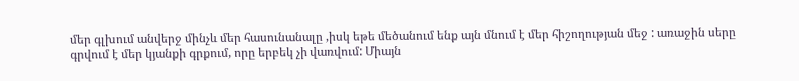մեր գլխում անվերջ մինչև մեր հասունանալը ,իսկ եթե մեծանում ենք այն մնում է մեր հիշողության մեջ : առաջին սերը գրվում է մեր կյանքի գրքում, որը երբեկ չի վառվում: Միայն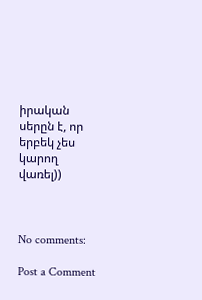իրական սերըն է, որ երբեկ չես կարող վառել))



No comments:

Post a Comment